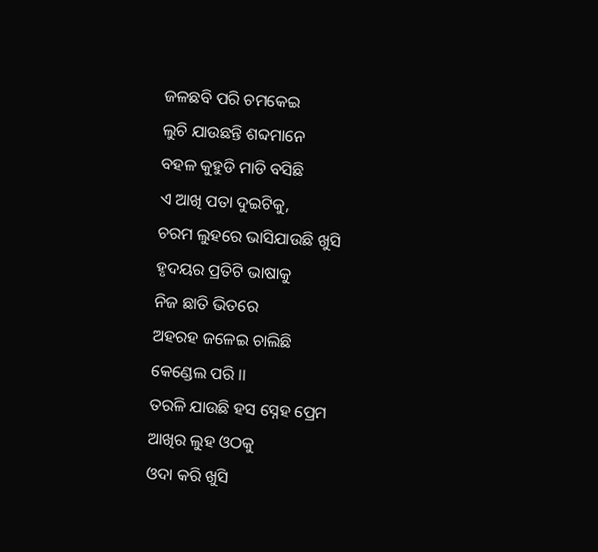ଜଳଛବି ପରି ଚମକେଇ
ଲୁଚି ଯାଉଛନ୍ତି ଶବ୍ଦମାନେ
ବହଳ କୁହୁଡି ମାଡି ବସିଛି
ଏ ଆଖି ପତା ଦୁଇଟିକୁ,
ଚରମ ଲୁହରେ ଭାସିଯାଉଛି ଖୁସି
ହୃଦୟର ପ୍ରତିଟି ଭାଷାକୁ
ନିଜ ଛାତି ଭିତରେ
ଅହରହ ଜଳେଇ ଚାଲିଛି
କେଣ୍ଡେଲ ପରି ।।
ତରଳି ଯାଉଛି ହସ ସ୍ନେହ ପ୍ରେମ
ଆଖିର ଲୁହ ଓଠକୁ
ଓଦା କରି ଖୁସି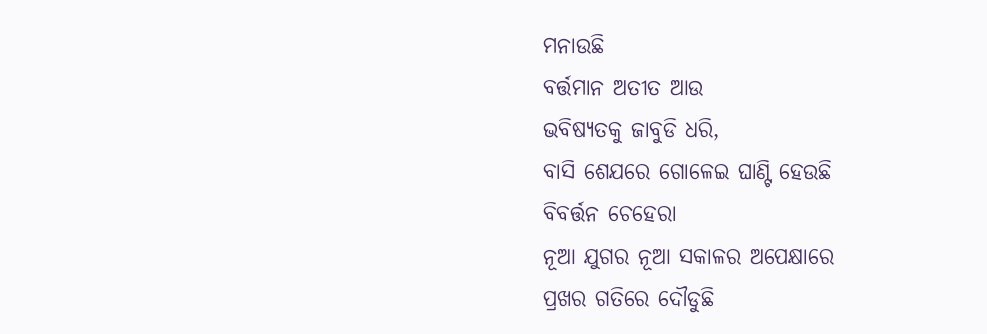ମନାଉଛି
ବର୍ତ୍ତମାନ ଅତୀତ ଆଉ
ଭବିଷ୍ୟତକୁ ଜାବୁଡି ଧରି,
ବାସି ଶେଯରେ ଗୋଳେଇ ଘାଣ୍ଟି ହେଉଛି
ବିବର୍ତ୍ତନ ଚେହେରା
ନୂଆ ଯୁଗର ନୂଆ ସକାଳର ଅପେକ୍ଷାରେ
ପ୍ରଖର ଗତିରେ ଦୌଡୁଛି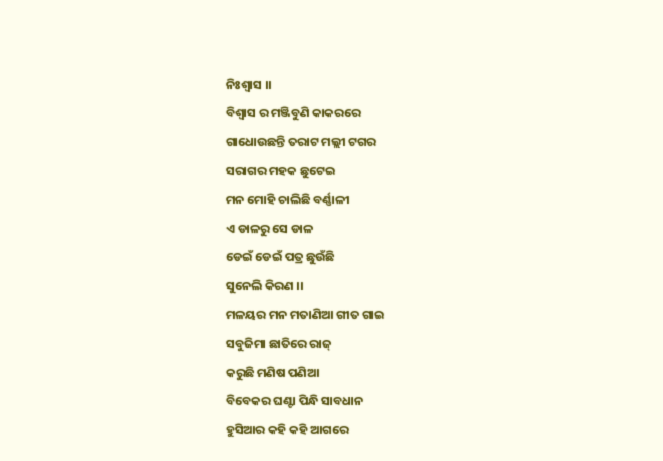ନିଃଶ୍ୱାସ ।।
ବିଶ୍ୱାସ ର ମଞ୍ଜିବୁଣି କାକରରେ
ଗାଧୋଉଛନ୍ତି ତରାଟ ମଲ୍ଲୀ ଟଗର
ସରାଗର ମହକ ଛୁଟେଇ
ମନ ମୋହି ଚାଲିଛି ବର୍ଣ୍ଣାଳୀ
ଏ ଡାଳରୁ ସେ ଡାଳ
ଡେଇଁ ଡେଇଁ ପତ୍ର ଛୁଉଁଛି
ସୁନେଲି କିରଣ ।।
ମଳୟର ମନ ମତାଣିଆ ଗୀତ ଗାଇ
ସବୁଜିମା ଛାତିରେ ରାଜ୍
କରୁଛି ମଣିଷ ପଣିଆ
ବିବେକର ଘଣ୍ଟା ପିନ୍ଧି ସାବଧାନ
ହୁସିଆର କହି କହି ଆଗରେ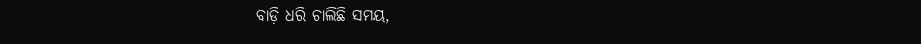ବାଡ଼ି ଧରି ଚାଲିଛି ସମୟ,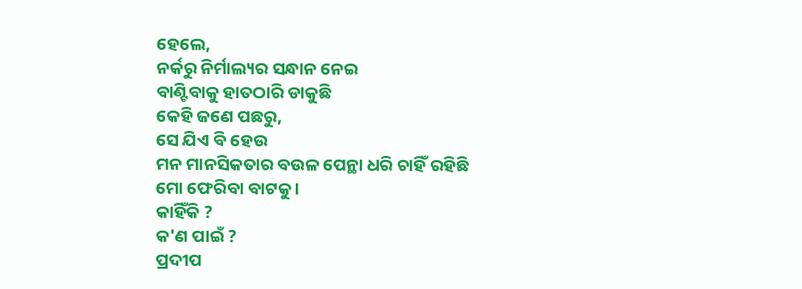ହେଲେ,
ନର୍କରୁ ନିର୍ମାଲ୍ୟର ସନ୍ଧାନ ନେଇ
ବାଣ୍ଟିବାକୁ ହାତଠାରି ଡାକୁଛି
କେହି ଜଣେ ପଛରୁ,
ସେ ଯିଏ ବି ହେଉ
ମନ ମାନସିକତାର ବଉଳ ପେନ୍ଥା ଧରି ଚାହିଁ ରହିଛି
ମୋ ଫେରିବା ବାଟକୁ ।
କାହିଁକି ?
କ'ଣ ପାଇଁ ?
ପ୍ରଦୀପ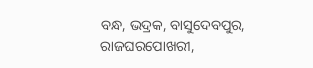ବନ୍ଧ, ଭଦ୍ରକ, ବାସୁଦେବପୁର,
ରାଜଘରପୋଖରୀ,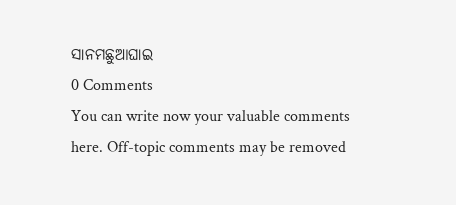ସାନମଛୁଆଘାଇ
0 Comments
You can write now your valuable comments here. Off-topic comments may be removed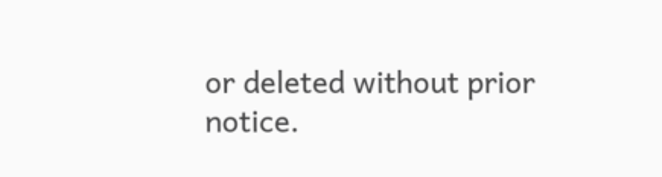or deleted without prior notice.